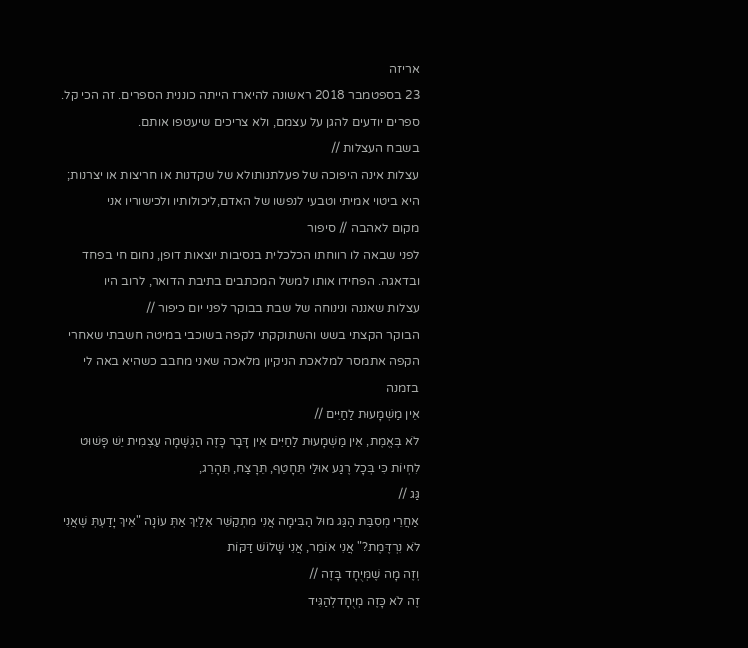אריזה
23 בספטמבר 2018 ראשונה להיארז הייתה כוננית הספרים. זה הכי קל. ספרים יודעים להגן על עצמם, ולא צריכים שיעטפו אותם.
בשבח העצלות //
עצלות אינה היפוכה של פעלתנותולא של שקדנות או חריצות או יצרנות; היא ביטוי אמיתי וטבעי לנפשו של האדם,ליכולותיו ולכישוריו אני
מקום לאהבה // סיפור
לפני שבאה לו רווחתו הכלכלית בנסיבות יוצאות דופן, נחום חי בפחד ובדאגה. הפחידו אותו למשל המכתבים בתיבת הדואר, לרוב היו
עצלות שאננה ונינוחה של שבת בבוקר לפני יום כיפור //
הבוקר הקצתי בשש והשתוקקתי לקפה בשוכבי במיטה חשבתי שאחרי הקפה אתמסר למלאכת הניקיון מלאכה שאני מחבב כשהיא באה לי בזמנה
אֵין מַשְׁמָעוּת לַחַיִּים //
לֹא בְּאֱמֶת, אֵין מַשְׁמָעוּת לַחַיִּים אֵין דָּבָר כָּזֶה הַגְשָׁמָה עַצְמִית יֵשׁ פָּשׁוּט לִחְיוֹת כִּי בְּכָל רֶגַע אוּלַי תֵּחָטֵף, תֵּרָצַח, תֵּהָרֵג,
גַּג //
אַחֲרֵי מְסִבַּת הַגַּג מוּל הַבִּימָה אֲנִי מִתְקַשֵּׁר אֵלַיִךְ אַתְּ עוֹנָה "אֵיךְ יָדַעְתְּ שֶׁאֲנִי לֹא נִרְדֶּמֶת?" אֲנִי אוֹמֵר, אֲנִי שָׁלוֹשׁ דַּקּוֹת
וְזֶה מָה שֶׁמְּיֻחָד בָּזֶה //
זֶה לֹא כָּזֶה מְיֻחָדלְהַגִּיד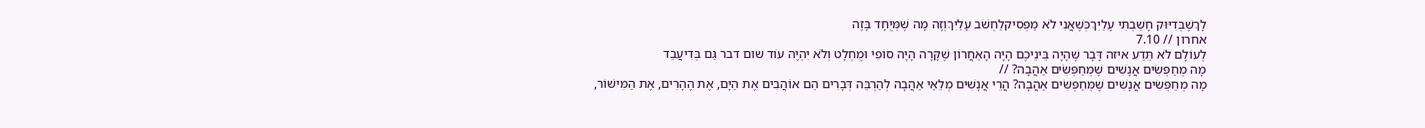לָךְשֶׁבְּדִיּוּק חָשַׁבְתִּי עָלַיִךְכְּשֶׁאֲנִי לֹא מַפְסִיקלַחְשֹׁב עָלַיִךְוְזֶה מָה שֶׁמְּיֻחָד בָּזֶה
אחרון // 7.10
לְעוֹלָם לֹא תֵּדַע איזה דָּבָר שֶׁהָיָה בֵּינֵיכֶם הָיָה הָאַחֲרוֹן שֶׁקָּרָה הָיָה סוֹפִי וּמֻחְלָט וְלֹא יִהְיֶה עוֹד שום דבר גַּם בְּדִיעֲבַד
מָה מְחַפְּשִׂים אֲנָשִׁים שֶׁמְּחַפְּשִׂים אַהֲבָה? //
מָה מְחַפְּשִׂים אֲנָשִׁים שֶׁמְּחַפְּשִׂים אַהֲבָה? הֲרֵי אֲנָשִׁים מְלֵאֵי אַהֲבָה לְהַרְבֵּה דְּבָרִים הֵם אוֹהֲבִים אֶת הַיָּם, אֶת הֶהָרִים, אֶת הַמִּישׁוֹר,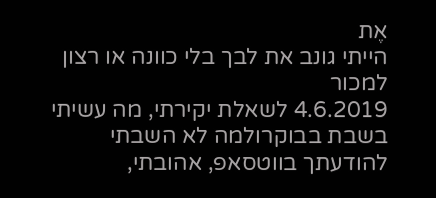אֶת
הייתי גונב את לבך בלי כוונה או רצון למכור
4.6.2019 לשאלת יקירתי, מה עשיתי בשבת בבוקרולמה לא השבתי להודעתך בווטסאפ, אהובתי,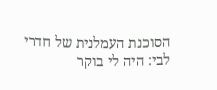הסוכנת העמלנית של חדרי לבי: היה לי בוקר